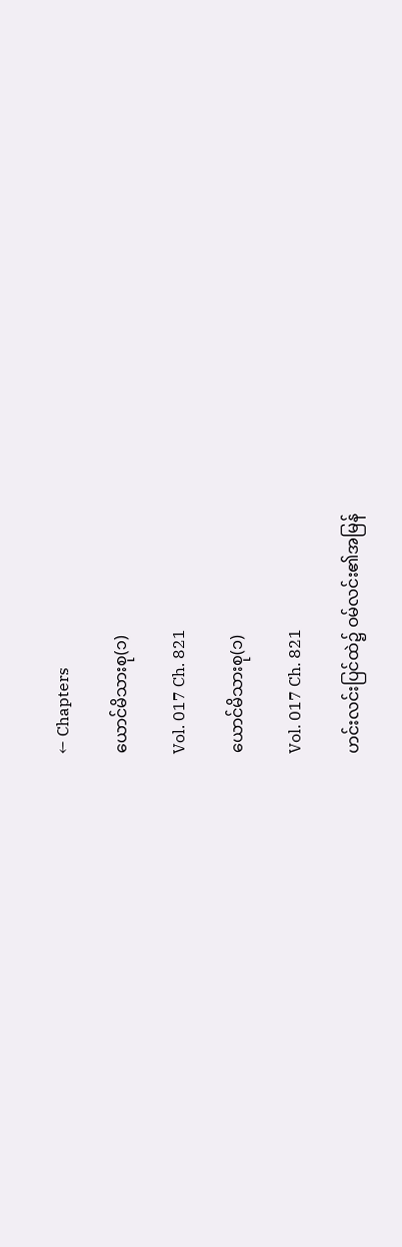← Chapters

ယောင်မိသားစု(၁)

Vol. 017 Ch. 821

ယောင်မိသားစု(၁)

Vol. 017 Ch. 821

ဟင်းလင်းပြင်ထဲ၌ ဝမ်လင်း၏အမြန်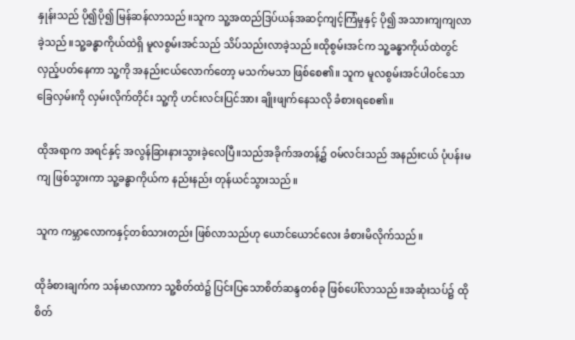နှုန်းသည် ပို၍ပို၍ မြန်ဆန်လာသည်။သူက သူ့အထည်ဒြပ်ယန်အဆင့်ကျင့်ကြံမှုနှင့် ပို၍ အသားကျကျလာခဲ့သည်။သူ့ခန္ဓာကိုယ်ထဲရှိ မူလစွမ်းအင်သည် သိပ်သည်းလာခဲ့သည်။ထိုစွမ်းအင်က သူ့ခန္ဓာကိုယ်ထဲတွင် လှည့်ပတ်နေကာ သူ့ကို အနည်းငယ်လောက်တော့ မသက်မသာ ဖြစ်စေ၏။ သူက မူလစွမ်းအင်ပါဝင်သော ခြေလှမ်းကို လှမ်းလိုက်တိုင်း သူ့ကို ဟင်းလင်းပြင်အား ချိုးဖျက်နေသလို ခံစားရစေ၏။

ထိုအရာက အရင်နှင့် အလွန်ခြားနားသွားခဲ့လေပြီ။သည်အခိုက်အတန့်၌ ဝမ်လင်းသည် အနည်းငယ် ပုံပန်းမကျ ဖြစ်သွားကာ သူ့ခန္ဓာကိုယ်က နည်းနည်း တုန်ယင်သွားသည်။

သူက ကမ္ဘာလောကနှင့်တစ်သားတည်း ဖြစ်လာသည်ဟု ယောင်ယောင်လေး ခံစားမိလိုက်သည်။

ထိုခံစားချက်က သန်မာလာကာ သူ့စိတ်ထဲ၌ ပြင်းပြသောစိတ်ဆန္ဒတစ်ခု ဖြစ်ပေါ်လာသည်။အဆုံးသပ်၌ ထိုစိတ်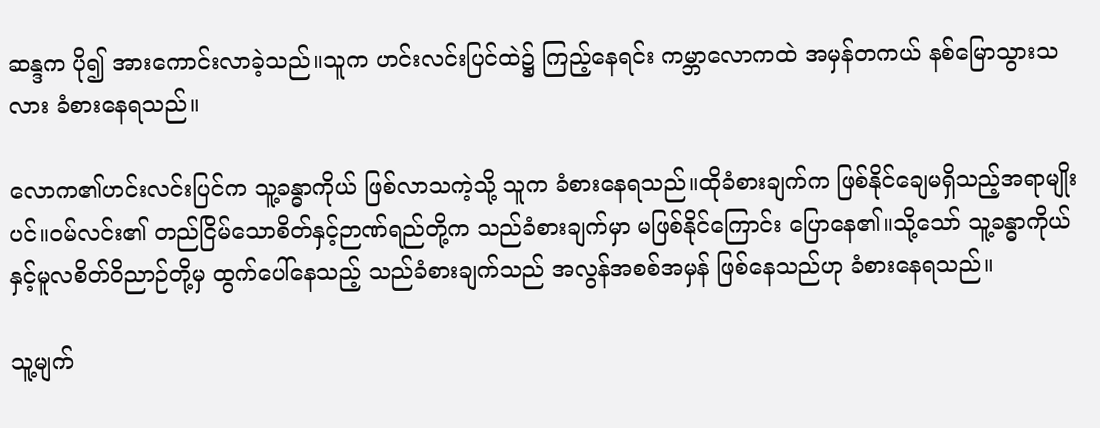ဆန္ဒက ပို၍ အားကောင်းလာခဲ့သည်။သူက ဟင်းလင်းပြင်ထဲ၌ ကြည့်နေရင်း ကမ္ဘာလောကထဲ အမှန်တကယ် နစ်မြောသွားသလား ခံစားနေရသည်။

လောက၏ဟင်းလင်းပြင်က သူ့ခန္ဓာကိုယ် ဖြစ်လာသကဲ့သို့ သူက ခံစားနေရသည်။ထိုခံစားချက်က ဖြစ်နိုင်ချေမရှိသည့်အရာမျိုးပင်။ဝမ်လင်း၏ တည်ငြိမ်သောစိတ်နှင့်ဉာဏ်ရည်တို့က သည်ခံစားချက်မှာ မဖြစ်နိုင်ကြောင်း ပြောနေ၏။သို့သော် သူ့ခန္ဓာကိုယ်နှင့်မူလစိတ်ဝိညာဉ်တို့မှ ထွက်ပေါ်နေသည့် သည်ခံစားချက်သည် အလွန်အစစ်အမှန် ဖြစ်နေသည်ဟု ခံစားနေရသည်။

သူ့မျက်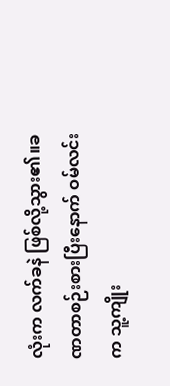လုံးက လက်ခနဲ ဖြစ်လို့သွား၏။ခဏတာစဉ်းစားပြီးနောက် ဝမ်လင်းက သူ့ကျိုး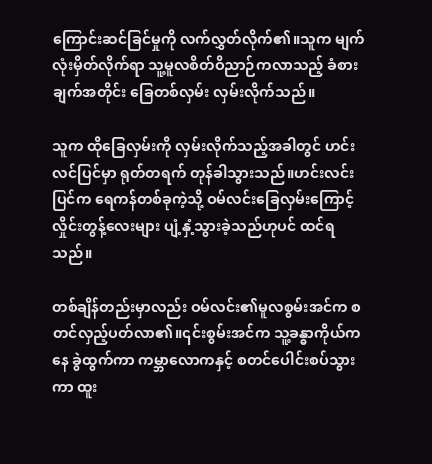ကြောင်းဆင်ခြင်မှုကို လက်လွှတ်လိုက်၏။သူက မျက်လုံးမှိတ်လိုက်ရာ သူ့မူလစိတ်ဝိညာဉ်ကလာသည့် ခံစားချက်အတိုင်း ခြေတစ်လှမ်း လှမ်းလိုက်သည်။

သူက ထိုခြေလှမ်းကို လှမ်းလိုက်သည့်အခါတွင် ဟင်းလင်ပြင်မှာ ရုတ်တရက် တုန်ခါသွားသည်။ဟင်းလင်းပြင်က ရေကန်တစ်ခုကဲ့သို့ ဝမ်လင်းခြေလှမ်းကြောင့် လှိုင်းတွန့်လေးများ ပျံ့နှံ့သွားခဲ့သည်ဟုပင် ထင်ရသည်။

တစ်ချိန်တည်းမှာလည်း ဝမ်လင်း၏မူလစွမ်းအင်က စတင်လှည့်ပတ်လာ၏။၎င်းစွမ်းအင်က သူ့ခန္ဓာကိုယ်ကနေ ခွဲထွက်ကာ ကမ္ဘာလောကနှင့် စတင်ပေါင်းစပ်သွားကာ ထူး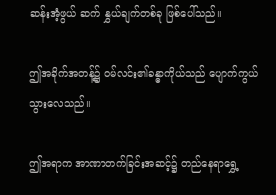ဆန်းအံ့ဖွယ် ဆက် နွှယ်ချက်တစ်ခု ဖြစ်ပေါ်သည်။

ဤအခိုက်အတန့်၌ ဝမ်လင်း၏ခန္ဓာကိုယ်သည် ပျောက်ကွယ်သွားလေသည်။

ဤအရာက အာဏာတက်ခြင်းအဆင့်၌ တည်နေရာရွှေ့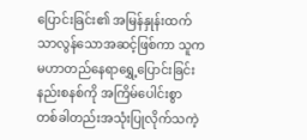ပြောင်းခြင်း၏ အမြန်နှုန်းထက် သာလွန်သောအဆင့်ဖြစ်ကာ သူက မဟာတည်နေရာရွှေ့ပြောင်းခြင်းနည်းစနစ်ကို အကြိမ်ပေါင်းစွာ တစ်ခါတည်းအသုံးပြုလိုက်သကဲ့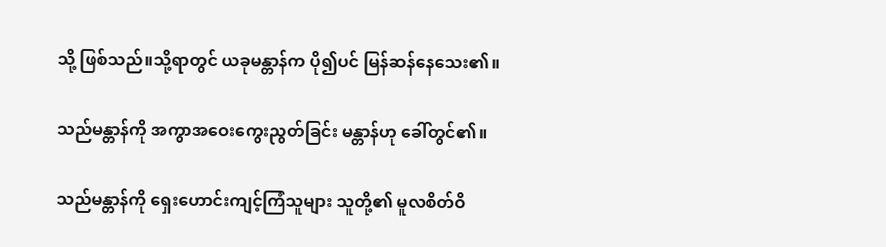သို့ ဖြစ်သည်။သို့ရာတွင် ယခုမန္တာန်က ပို၍ပင် မြန်ဆန်နေသေး၏။

သည်မန္တာန်ကို အကွာအဝေးကွေးညွတ်ခြင်း မန္တာန်ဟု ခေါ်တွင်၏။

သည်မန္တာန်ကို ရှေးဟောင်းကျင့်ကြံသူများ သူတို့၏ မူလစိတ်ဝိ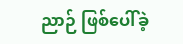ညာဉ် ဖြစ်ပေါ်ခဲ့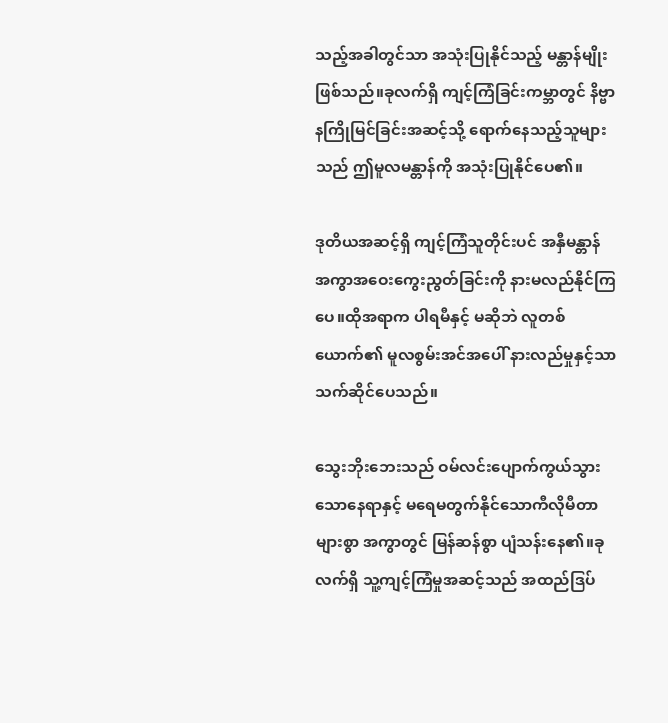သည့်အခါတွင်သာ အသုံးပြုနိုင်သည့် မန္တာန်မျိုး ဖြစ်သည်။ခုလက်ရှိ ကျင့်ကြံခြင်းကမ္ဘာတွင် နိဗ္ဗာနကြိုမြင်ခြင်းအဆင့်သို့ ရောက်နေသည့်သူများသည် ဤမူလမန္တာန်ကို အသုံးပြုနိုင်ပေ၏။

ဒုတိယအဆင့်ရှိ ကျင့်ကြံသူတိုင်းပင် အနှီမန္တာန် အကွာအဝေးကွေးညွတ်ခြင်းကို နားမလည်နိုင်ကြပေ။ထိုအရာက ပါရမီနှင့် မဆိုဘဲ လူတစ်ယောက်၏ မူလစွမ်းအင်အပေါ် နားလည်မှုနှင့်သာ သက်ဆိုင်ပေသည်။

သွေးဘိုးဘေးသည် ဝမ်လင်းပျောက်ကွယ်သွားသောနေရာနှင့် မရေမတွက်နိုင်သောကီလိုမီတာများစွာ အကွာတွင် မြန်ဆန်စွာ ပျံသန်းနေ၏။ခုလက်ရှိ သူ့ကျင့်ကြံမှုအဆင့်သည် အထည်ဒြပ်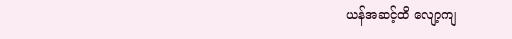ယန်အဆင့်ထိ လျော့ကျ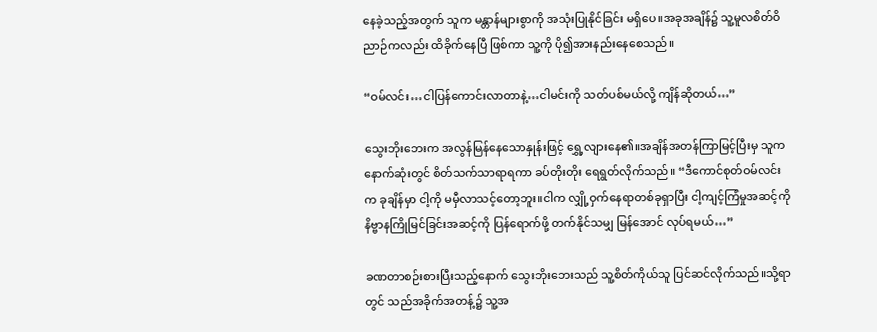နေခဲ့သည့်အတွက် သူက မန္တာန်များစွာကို အသုံးပြုနိုင်ခြင်း မရှိပေ။အခုအချိန်၌ သူ့မူလစိတ်ဝိညာဉ်ကလည်း ထိခိုက်နေပြီ ဖြစ်ကာ သူ့ကို ပို၍အားနည်းနေစေသည်။

“ဝမ်လင်း…ငါပြန်ကောင်းလာတာနဲ့…ငါမင်းကို သတ်ပစ်မယ်လို့ ကျိန်ဆိုတယ်…”

သွေးဘိုးဘေးက အလွန်မြန်နေသောနှုန်းဖြင့် ရွှေ့လျားနေ၏။အချိန်အတန်ကြာမြင့်ပြီးမှ သူက နောက်ဆုံးတွင် စိတ်သက်သာရာရကာ ခပ်တိုးတိုး ရေရွတ်လိုက်သည်။ “ဒီကောင်စုတ်ဝမ်လင်းက ခုချိန်မှာ ငါ့ကို မမှီလာသင့်တော့ဘူး။ငါက လျှို့ဝှက်နေရာတစ်ခုရှာပြီး ငါ့ကျင့်ကြံမှုအဆင့်ကို နိဗ္ဗာနကြိုမြင်ခြင်းအဆင့်ကို ပြန်ရောက်ဖို့ တက်နိုင်သမျှ မြန်အောင် လုပ်ရမယ်…”

ခဏတာစဉ်းစားပြီးသည့်နောက် သွေးဘိုးဘေးသည် သူ့စိတ်ကိုယ်သူ ပြင်ဆင်လိုက်သည်။သို့ရာတွင် သည်အခိုက်အတန့်၌ သူ့အ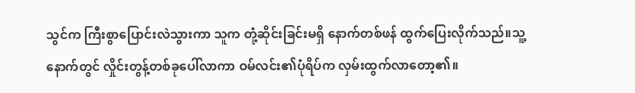သွင်က ကြီးစွာပြောင်းလဲသွားကာ သူက တုံ့ဆိုင်းခြင်းမရှိ နောက်တစ်ဖန် ထွက်ပြေးလိုက်သည်။သူ့နောက်တွင် လှိုင်းတွန့်တစ်ခုပေါ်လာကာ ဝမ်လင်း၏ပုံရိပ်က လှမ်းထွက်လာတော့၏။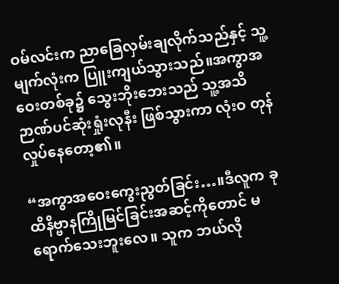ဝမ်လင်းက ညာခြေလှမ်းချလိုက်သည်နှင့် သူ့မျက်လုံးက ပြူးကျယ်သွားသည်။အကွာအဝေးတစ်ခု၌ သွေးဘိုးဘေးသည် သူ့အသိဉာဏ်ပင်ဆုံးရှုံးလုနီး ဖြစ်သွားကာ လုံးဝ တုန်လှုပ်နေတော့၏။

“အကွာအဝေးကွေးညွတ်ခြင်း…။ဒီလူက ခုထိနိဗ္ဗာနကြိုမြင်ခြင်းအဆင့်ကိုတောင် မရောက်သေးဘူးလေ။ သူက ဘယ်လို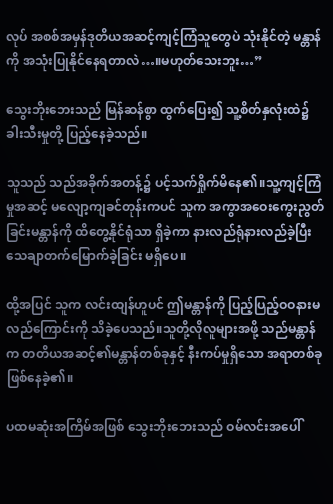လုပ် အစစ်အမှန်ဒုတိယအဆင့်ကျင့်ကြံသူတွေပဲ သုံးနိုင်တဲ့ မန္တာန်ကို အသုံးပြုနိုင်နေရတာလဲ…။မဟုတ်သေးဘူး…”

သွေးဘိုးဘေးသည် မြန်ဆန်စွာ ထွက်ပြေး၍ သူ့စိတ်နှလုံးထဲ၌ ခါးသီးမှုတို့ ပြည့်နေခဲ့သည်။

သူသည် သည်အခိုက်အတန့်၌ ပင့်သက်ရှိုက်မိနေ၏။သူ့ကျင့်ကြံမှုအဆင့် မလျော့ကျခင်တုန်းကပင် သူက အကွာအဝေးကွေးညွတ်ခြင်းမန္တာန်ကို ထိတွေ့နိုင်ရုံသာ ရှိခဲ့ကာ နားလည်ရုံနားလည်ခဲ့ပြီး သေချာတက်မြောက်ခဲ့ခြင်း မရှိပေ။

ထို့အပြင် သူက လင်းထျန်ဟူပင် ဤမန္တာန်ကို ပြည့်ပြည့်ဝဝနားမလည်ကြောင်းကို သိခဲ့ပေသည်။သူတို့လိုလူများအဖို့ သည်မန္တာန်က တတိယအဆင့်၏မန္တာန်တစ်ခုနှင့် နီးကပ်မှုရှိသော အရာတစ်ခုဖြစ်နေခဲ့၏။

ပထမဆုံးအကြိမ်အဖြစ် သွေးဘိုးဘေးသည် ဝမ်လင်းအပေါ်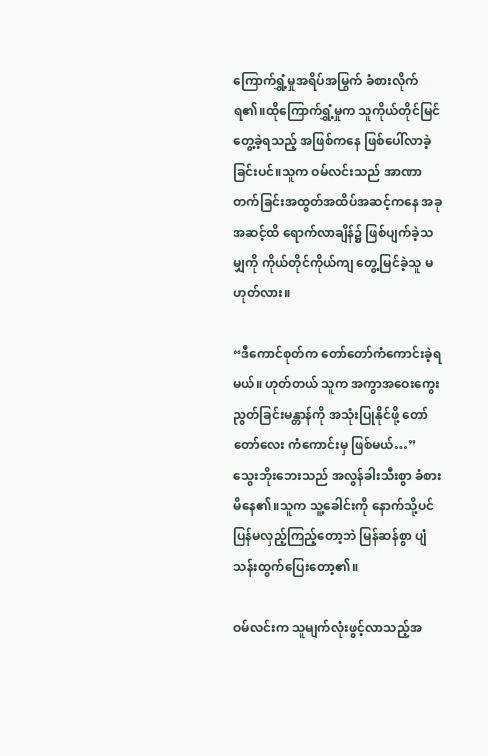ကြောက်ရွှံ့မှုအရိပ်အမြွက် ခံစားလိုက်ရ၏။ထိုကြောက်ရွှံ့မှုက သူကိုယ်တိုင်မြင်တွေ့ခဲ့ရသည့် အဖြစ်ကနေ ဖြစ်ပေါ်လာခဲ့ခြင်းပင်။သူက ဝမ်လင်းသည် အာဏာတက်ခြင်းအထွတ်အထိပ်အဆင့်ကနေ အခုအဆင့်ထိ ရောက်လာချိန်၌ ဖြစ်ပျက်ခဲ့သမျှကို ကိုယ်တိုင်ကိုယ်ကျ တွေ့မြင်ခဲ့သူ မဟုတ်လား။

“ဒီကောင်စုတ်က တော်တော်ကံကောင်းခဲ့ရမယ်။ ဟုတ်တယ် သူက အကွာအဝေးကွေးညွတ်ခြင်းမန္တာန်ကို အသုံးပြုနိုင်ဖို့ တော်တော်လေး ကံကောင်းမှ ဖြစ်မယ်…” သွေးဘိုးဘေးသည် အလွန်ခါးသီးစွာ ခံစားမိနေ၏။သူက သူ့ခေါင်းကို နောက်သို့ပင် ပြန်မလှည့်ကြည့်တော့ဘဲ မြန်ဆန်စွာ ပျံသန်းထွက်ပြေးတော့၏။

ဝမ်လင်းက သူမျက်လုံးဖွင့်လာသည့်အ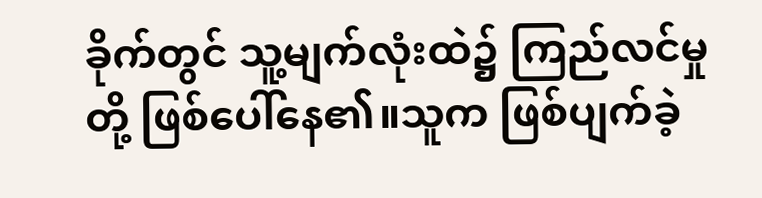ခိုက်တွင် သူ့မျက်လုံးထဲ၌ ကြည်လင်မှုတို့ ဖြစ်ပေါ်နေ၏။သူက ဖြစ်ပျက်ခဲ့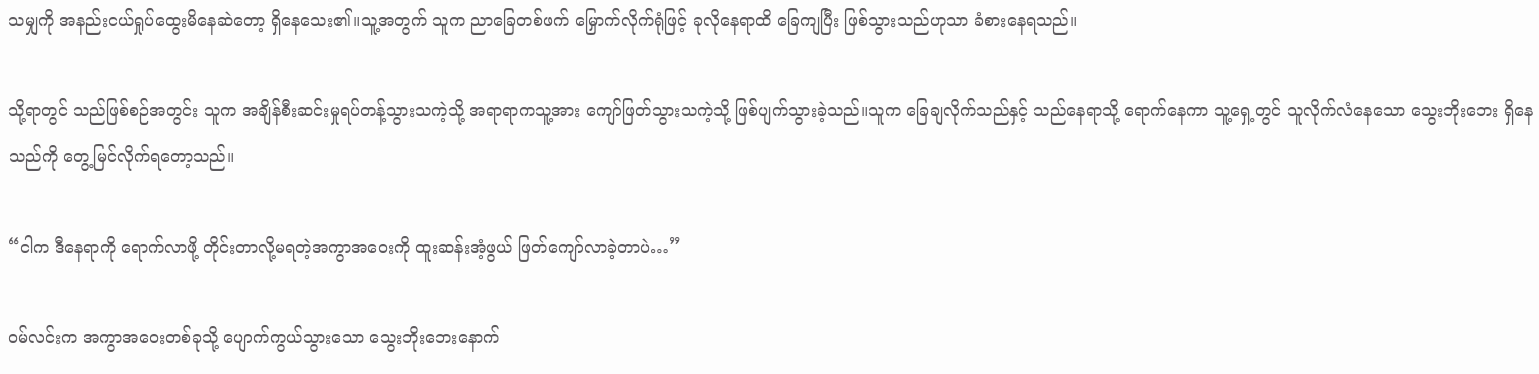သမျှကို အနည်းငယ်ရှုပ်ထွေးမိနေဆဲတော့ ရှိနေသေး၏။သူ့အတွက် သူက ညာခြေတစ်ဖက် မြှောက်လိုက်ရုံဖြင့် ခုလိုနေရာထိ ခြေကျပြီး ဖြစ်သွားသည်ဟုသာ ခံစားနေရသည်။

သို့ရာတွင် သည်ဖြစ်စဉ်အတွင်း သူက အချိန်စီးဆင်းမှုရပ်တန့်သွားသကဲ့သို့ အရာရာကသူ့အား ကျော်ဖြတ်သွားသကဲ့သို့ ဖြစ်ပျက်သွားခဲ့သည်။သူက ခြေချလိုက်သည်နှင့် သည်နေရာသို့ ရောက်နေကာ သူ့ရှေ့တွင် သူလိုက်လံနေသော သွေးဘိုးဘေး ရှိနေသည်ကို တွေ့မြင်လိုက်ရတော့သည်။

“ငါက ဒီနေရာကို ရောက်လာဖို့ တိုင်းတာလို့မရတဲ့အကွာအဝေးကို ထူးဆန်းအံ့ဖွယ် ဖြတ်ကျော်လာခဲ့တာပဲ…”

ဝမ်လင်းက အကွာအဝေးတစ်ခုသို့ ပျောက်ကွယ်သွားသော သွေးဘိုးဘေးနောက်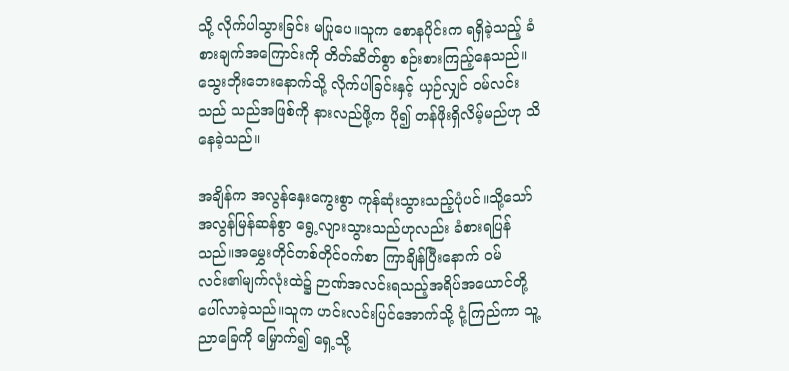သို့ လိုက်ပါသွားခြင်း မပြုပေ။သူက စောနပိုင်းက ရရှိခဲ့သည့် ခံစားချက်အကြောင်းကို တိတ်ဆိတ်စွာ စဉ်းစားကြည့်နေသည်။သွေးဘိုးဘေးနောက်သို့ လိုက်ပါခြင်းနှင့် ယှဉ်လျှင် ဝမ်လင်းသည် သည်အဖြစ်ကို နားလည်ဖို့က ပို၍ တန်ဖိုးရှိလိမ့်မည်ဟု သိနေခဲ့သည်။

အချိန်က အလွန်နှေးကွေးစွာ ကုန်ဆုံးသွားသည့်ပုံပင်။သို့သော် အလွန်မြန်ဆန်စွာ ရွေ့လျားသွားသည်ဟုလည်း ခံစားရပြန်သည်။အမွှေးတိုင်တစ်တိုင်ဝက်စာ ကြာချိန်ပြီးနောက် ဝမ်လင်း၏မျက်လုံးထဲ၌ ဉာဏ်အလင်းရသည့်အရိပ်အယောင်တို့ ပေါ်လာခဲ့သည်။သူက ဟင်းလင်းပြင်အောက်သို့ ငုံ့ကြည်ကာ သူ့ညာခြေကို မြှောက်၍ ရှေ့သို့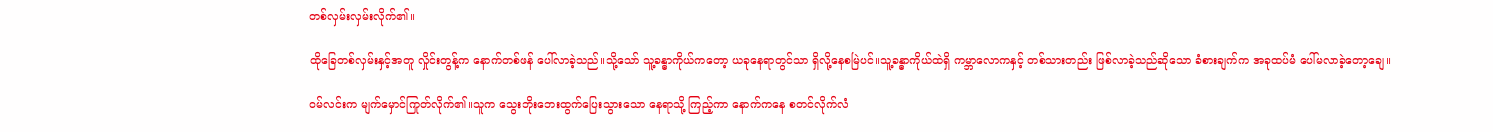တစ်လှမ်းလှမ်းလိုက်၏။

ထိုခြေတစ်လှမ်းနှင့်အတူ လှိုင်းတွန့်က နောက်တစ်ဖန် ပေါ်လာခဲ့သည်။သို့သော် သူ့ခန္ဓာကိုယ်ကတော့ ယခုနေရာတွင်သာ ရှိလို့နေစမြဲပင်။သူ့ခန္ဓာကိုယ်ထဲရှိ ကမ္ဘာလောကနှင့် တစ်သားတည်း ဖြစ်လာခဲ့သည်ဆိုသော ခံစားချက်က အခုထပ်မံ ပေါ်မလာခဲ့တော့ချေ။

ဝမ်လင်းက မျက်မှောင်ကြုတ်လိုက်၏။သူက သွေးဘိုးဘေးထွက်ပြေးသွားသော နေရာသို့ ကြည့်ကာ နောက်ကနေ စတင်လိုက်လံ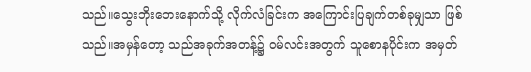သည်။သွေးဘိုးဘေးနောက်သို့ လိုက်လံခြင်းက အကြောင်းပြချက်တစ်ခုမျှသာ ဖြစ်သည်။အမှန်တော့ သည်အခုက်အတန့်၌ ဝမ်လင်းအတွက် သူစောနပိုင်းက အမှတ်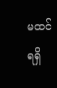မထင်ရရှိ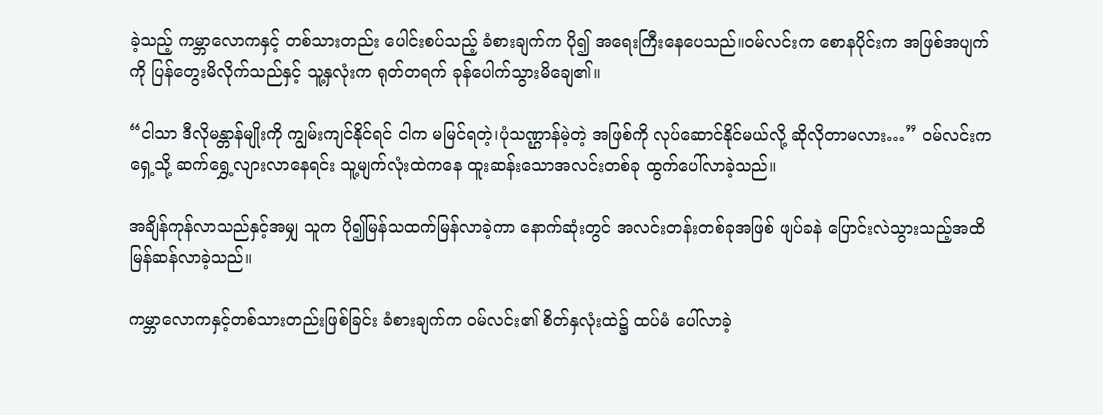ခဲ့သည့် ကမ္ဘာလောကနှင့် တစ်သားတည်း ပေါင်းစပ်သည့် ခံစားချက်က ပို၍ အရေးကြီးနေပေသည်။ဝမ်လင်းက စောနပိုင်းက အဖြစ်အပျက်ကို ပြန်တွေးမိလိုက်သည်နှင့် သူ့နှလုံးက ရုတ်တရက် ခုန်ပေါက်သွားမိချေ၏။

“ငါသာ ဒီလိုမန္တာန်မျိုးကို ကျွမ်းကျင်နိုင်ရင် ငါက မမြင်ရတဲ့၊ပုံသဏ္ဌာန်မဲ့တဲ့ အဖြစ်ကို လုပ်ဆောင်နိုင်မယ်လို့ ဆိုလိုတာမလား…” ဝမ်လင်းက ရှေ့သို့ ဆက်ရွှေ့လျားလာနေရင်း သူ့မျက်လုံးထဲကနေ ထူးဆန်းသောအလင်းတစ်ခု ထွက်ပေါ်လာခဲ့သည်။

အချိန်ကုန်လာသည်နှင့်အမျှ သူက ပို၍မြန်သထက်မြန်လာခဲ့ကာ နောက်ဆုံးတွင် အလင်းတန်းတစ်ခုအဖြစ် ဖျပ်ခနဲ ပြောင်းလဲသွားသည့်အထိ မြန်ဆန်လာခဲ့သည်။

ကမ္ဘာလောကနှင့်တစ်သားတည်းဖြစ်ခြင်း ခံစားချက်က ဝမ်လင်း၏ စိတ်နှလုံးထဲ၌ ထပ်မံ ပေါ်လာခဲ့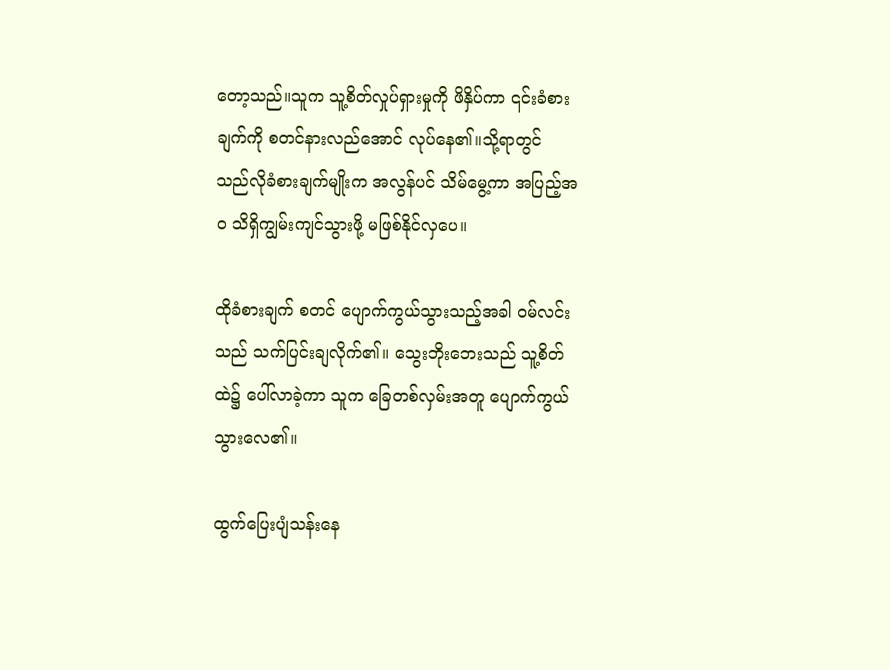တော့သည်။သူက သူ့စိတ်လှုပ်ရှားမှုကို ဖိနှိပ်ကာ ၎င်းခံစားချက်ကို စတင်နားလည်အောင် လုပ်နေ၏။သို့ရာတွင် သည်လိုခံစားချက်မျိုးက အလွန်ပင် သိမ်မွေ့ကာ အပြည့်အဝ သိရှိကျွမ်းကျင်သွားဖို့ မဖြစ်နိုင်လှပေ။

ထိုခံစားချက် စတင် ပျောက်ကွယ်သွားသည့်အခါ ဝမ်လင်းသည် သက်ပြင်းချလိုက်၏။ သွေးဘိုးဘေးသည် သူ့စိတ်ထဲ၌ ပေါ်လာခဲ့ကာ သူက ခြေတစ်လှမ်းအတူ ပျောက်ကွယ်သွားလေ၏။

ထွက်ပြေးပျံသန်းနေ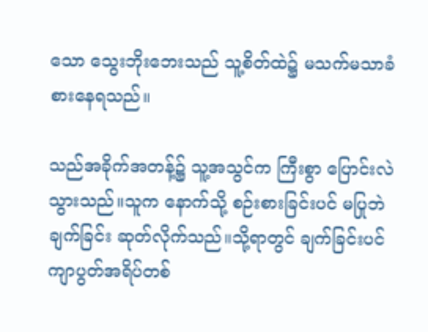သော သွေးဘိုးဘေးသည် သူ့စိတ်ထဲ၌ မသက်မသာခံစားနေရသည်။

သည်အခိုက်အတန့်၌ သူ့အသွင်က ကြီးစွာ ပြောင်းလဲသွားသည်။သူက နောက်သို့ စဉ်းစားခြင်းပင် မပြုဘဲ ချက်ခြင်း ဆုတ်လိုက်သည်။သို့ရာတွင် ချက်ခြင်းပင် ကျာပွတ်အရိပ်တစ်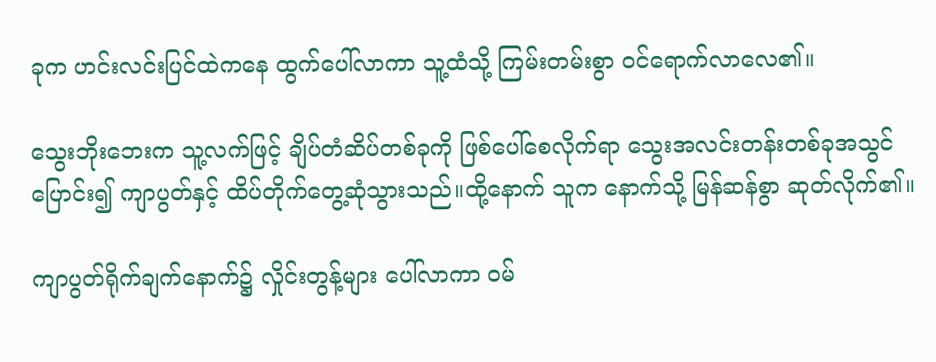ခုက ဟင်းလင်းပြင်ထဲကနေ ထွက်ပေါ်လာကာ သူ့ထံသို့ ကြမ်းတမ်းစွာ ဝင်ရောက်လာလေ၏။

သွေးဘိုးဘေးက သူ့လက်ဖြင့် ချိပ်တံဆိပ်တစ်ခုကို ဖြစ်ပေါ်စေလိုက်ရာ သွေးအလင်းတန်းတစ်ခုအသွင် ပြောင်း၍ ကျာပွတ်နှင့် ထိပ်တိုက်တွေ့ဆုံသွားသည်။ထို့နောက် သူက နောက်သို့ မြန်ဆန်စွာ ဆုတ်လိုက်၏။

ကျာပွတ်ရိုက်ချက်နောက်၌ လှိုင်းတွန့်များ ပေါ်လာကာ ဝမ်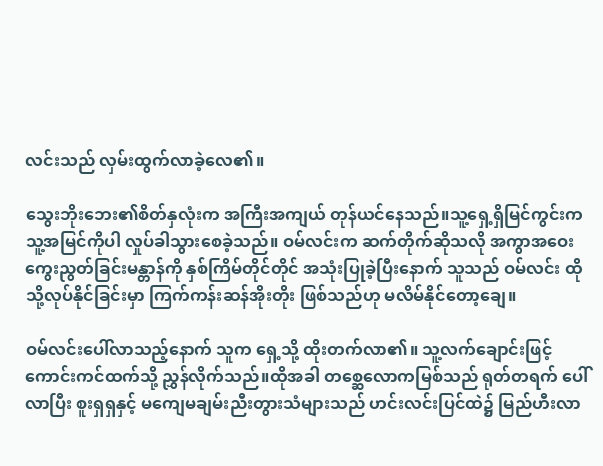လင်းသည် လှမ်းထွက်လာခဲ့လေ၏။

သွေးဘိုးဘေး၏စိတ်နှလုံးက အကြီးအကျယ် တုန်ယင်နေသည်။သူ့ရှေ့ရှိမြင်ကွင်းက သူ့အမြင်ကိုပါ လှုပ်ခါသွားစေခဲ့သည်။ ဝမ်လင်းက ဆက်တိုက်ဆိုသလို အကွာအဝေးကွေးညွတ်ခြင်းမန္တာန်ကို နှစ်ကြိမ်တိုင်တိုင် အသုံးပြုခဲ့ပြီးနောက် သူသည် ဝမ်လင်း ထိုသို့လုပ်နိုင်ခြင်းမှာ ကြက်ကန်းဆန်အိုးတိုး ဖြစ်သည်ဟု မလိမ်နိုင်တော့ချေ။

ဝမ်လင်းပေါ်လာသည့်နောက် သူက ရှေ့သို့ ထိုးတက်လာ၏။ သူ့လက်ချောင်းဖြင့် ကောင်းကင်ထက်သို့ ညွှန်လိုက်သည်။ထိုအခါ တစ္ဆေလောကမြစ်သည် ရုတ်တရက် ပေါ်လာပြီး စူးရှရှနှင့် မကျေမချမ်းညီးတွားသံများသည် ဟင်းလင်းပြင်ထဲ၌ မြည်ဟီးလာ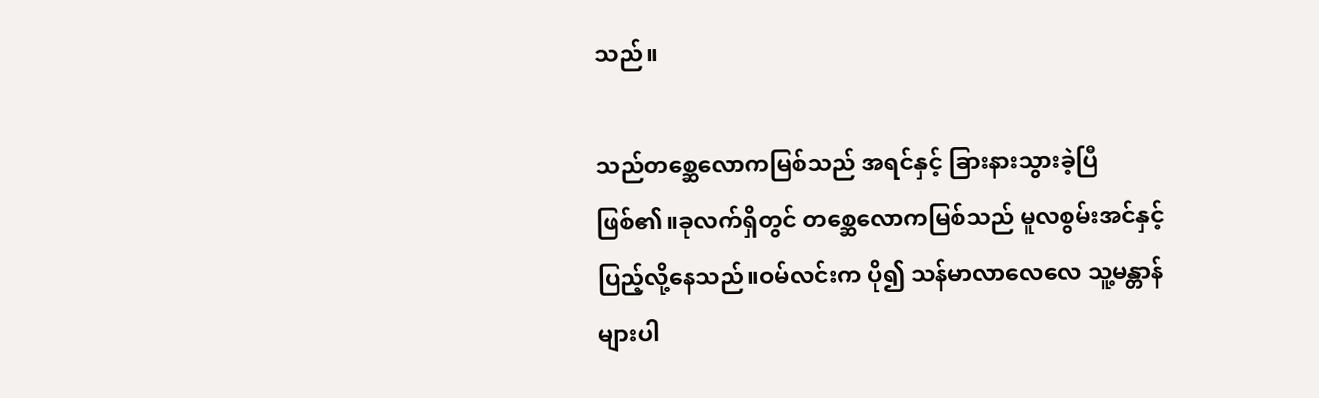သည်။

သည်တစ္ဆေလောကမြစ်သည် အရင်နှင့် ခြားနားသွားခဲ့ပြီ ဖြစ်၏။ခုလက်ရှိတွင် တစ္ဆေလောကမြစ်သည် မူလစွမ်းအင်နှင့် ပြည့်လို့နေသည်။ဝမ်လင်းက ပို၍ သန်မာလာလေလေ သူ့မန္တာန်များပါ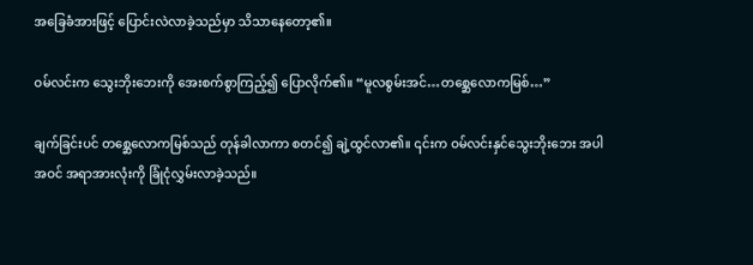အခြေခံအားဖြင့် ပြောင်းလဲလာခဲ့သည်မှာ သိသာနေတော့၏။

ဝမ်လင်းက သွေးဘိုးဘေးကို အေးစက်စွာကြည့်၍ ပြောလိုက်၏။ “မူလစွမ်းအင်…တစ္ဆေလောကမြစ်…”

ချက်ခြင်းပင် တစ္ဆေလောကမြစ်သည် တုန်ခါလာကာ စတင်၍ ချဲ့ထွင်လာ၏။ ၎င်းက ဝမ်လင်းနှင်သွေးဘိုးဘေး အပါအဝင် အရာအားလုံးကို ခြုံငုံလွှမ်းလာခဲ့သည်။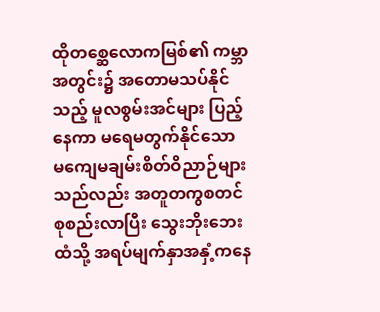ထိုတစ္ဆေလောကမြစ်၏ ကမ္ဘာအတွင်း၌ အတောမသပ်နိုင်သည့် မူလစွမ်းအင်များ ပြည့်နေကာ မရေမတွက်နိုင်သော မကျေမချမ်းစိတ်ဝိညာဉ်များသည်လည်း အတူတကွစတင်စုစည်းလာပြီး သွေးဘိုးဘေးထံသို့ အရပ်မျက်နှာအနှံ့ကနေ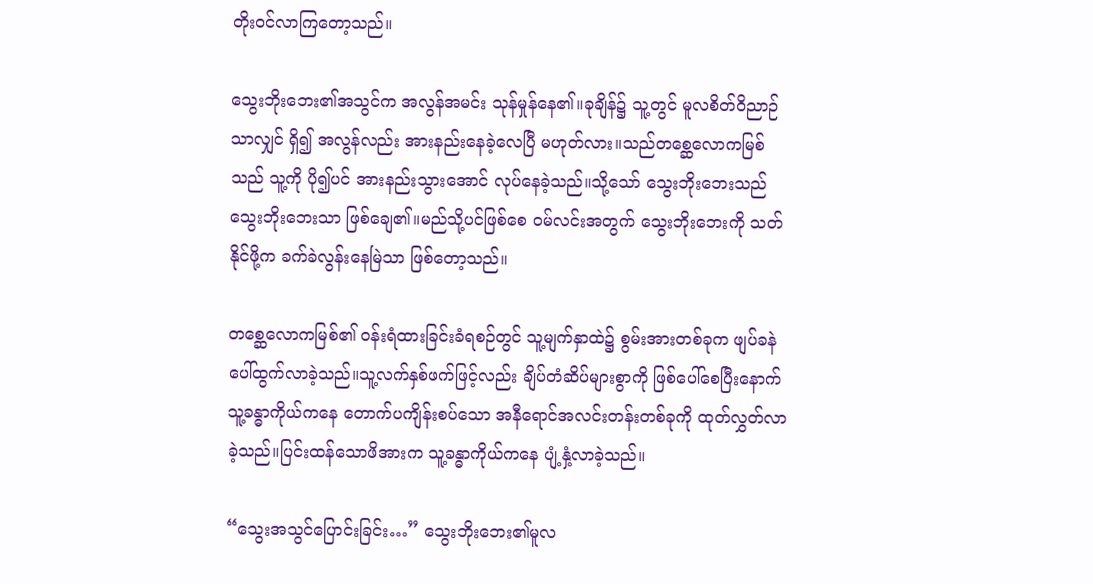တိုးဝင်လာကြတော့သည်။

သွေးဘိုးဘေး၏အသွင်က အလွန်အမင်း သုန်မှုန်နေ၏။ခုချိန်၌ သူ့တွင် မူလစိတ်ဝိညာဉ်သာလျှင် ရှိ၍ အလွန်လည်း အားနည်းနေခဲ့လေပြီ မဟုတ်လား။သည်တစ္ဆေလောကမြစ်သည် သူ့ကို ပို၍ပင် အားနည်းသွားအောင် လုပ်နေခဲ့သည်။သို့သော် သွေးဘိုးဘေးသည် သွေးဘိုးဘေးသာ ဖြစ်ချေ၏။မည်သို့ပင်ဖြစ်စေ ဝမ်လင်းအတွက် သွေးဘိုးဘေးကို သတ်နိုင်ဖို့က ခက်ခဲလွန်းနေမြဲသာ ဖြစ်တော့သည်။

တစ္ဆေလောကမြစ်၏ ဝန်းရံထားခြင်းခံရစဉ်တွင် သူ့မျက်နှာထဲ၌ စွမ်းအားတစ်ခုက ဖျပ်ခနဲ ပေါ်ထွက်လာခဲ့သည်။သူ့လက်နှစ်ဖက်ဖြင့်လည်း ချိပ်တံဆိပ်များစွာကို ဖြစ်ပေါ်စေပြီးနောက် သူ့ခန္ဓာကိုယ်ကနေ တောက်ပကျိန်းစပ်သော အနီရောင်အလင်းတန်းတစ်ခုကို ထုတ်လွှတ်လာခဲ့သည်။ပြင်းထန်သောဖိအားက သူ့ခန္ဓာကိုယ်ကနေ ပျံ့နှံ့လာခဲ့သည်။

“သွေးအသွင်ပြောင်းခြင်း…” သွေးဘိုးဘေး၏မူလ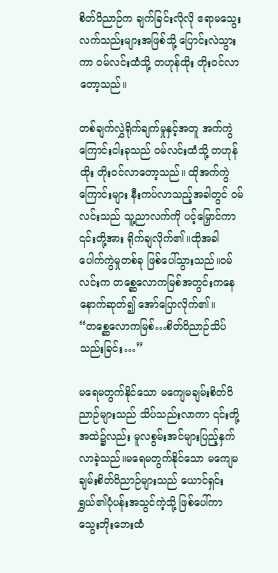စိတ်ဝိညာဉ်က ချက်ခြင်းလိုလို ဧရာမသွေးလက်သည်းများအဖြစ်သို့ ပြောင်းလဲသွားကာ ဝမ်လင်းထံသို့ တဟုန်ထိုး တိုးဝင်လာတော့သည်။

တစ်ချက်လွှဲရိုက်ချက်မှုနှင့်အတူ အက်ကွဲကြောင်းငါးခုသည် ဝမ်လင်းထံသို့ တဟုန်ထိုး တိုးဝင်လာတော့သည်။ ထိုအက်ကွဲကြောင်းများ နီးကပ်လာသည့်အခါတွင် ဝမ်လင်းသည် သူ့ညာလက်ကို ပင့်မြှောင်ကာ ၎င်းတို့အား ရိုက်ချလိုက်၏။ထိုအခါ‌ ပေါက်ကွဲမှုတစ်ခု ဖြစ်ပေါ်သွားသည်။ဝမ်လင်းက တစ္ဆေလောကမြစ်အတွင်းကနေ နောက်ဆုတ်၍ အော်ပြောလိုက်၏။ “တစ္ဆေလောကမြစ်…စိတ်ဝိညာဉ်သိပ်သည်းခြင်း…”

မရေမတွက်နိုင်သော မကျေမချမ်းစိတ်ဝိညာဉ်များသည် သိပ်သည်းလာကာ ၎င်းတို့အထဲ၌လည်း မူလစွမ်းအင်များပြည့်နှက်လာခဲ့သည်။မရေမတွက်နိုင်သော မကျေမချမ်းစိတ်ဝိညာဉ်များသည် ယောင်ရှင်းရွှယ်၏ပုံပန်းအသွင်ကဲ့သို့ ဖြစ်ပေါ်ကာ သွေးဘိုးဘေးထံ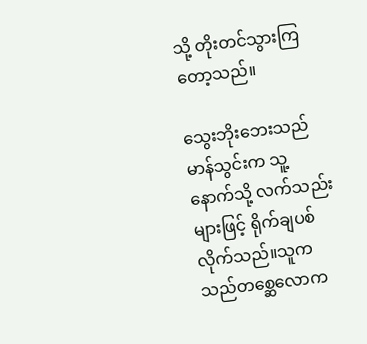သို့ တိုးတင်သွားကြတော့သည်။

သွေးဘိုးဘေးသည် မာန်သွင်းက သူ့နောက်သို့ လက်သည်းများဖြင့် ရိုက်ချပစ်လိုက်သည်။သူက သည်တစ္ဆေလောက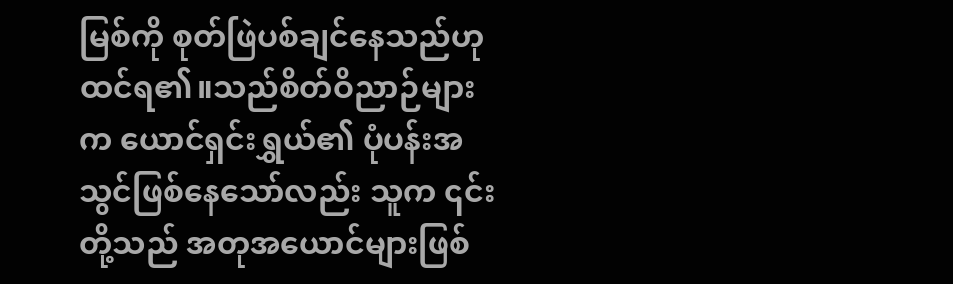မြစ်ကို စုတ်ဖြဲပစ်ချင်နေသည်ဟု ထင်ရ၏။သည်စိတ်ဝိညာဉ်များက ယောင်ရှင်းရွှယ်၏ ပုံပန်းအသွင်ဖြစ်နေသော်လည်း သူက ၎င်းတို့သည် အတုအယောင်များဖြစ်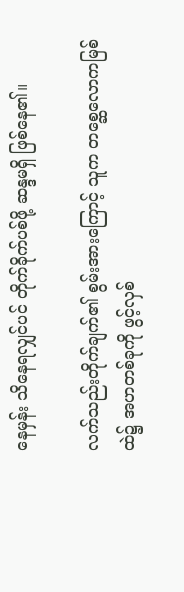နေမှန်း သိနေရလျှင်ပင် တိုက်ခိုက်ပစ်ဖို့ ဆန္ဒမရှိ ဖြစ်နေ၏။

လက်သည်းတိုက်ချက်၏ စွမ်းအားကြောင့် သူက တစ္ဆေလောကမြစ်ထဲ၌ အဟတစ်ခုကို ဖွင့်လှစ်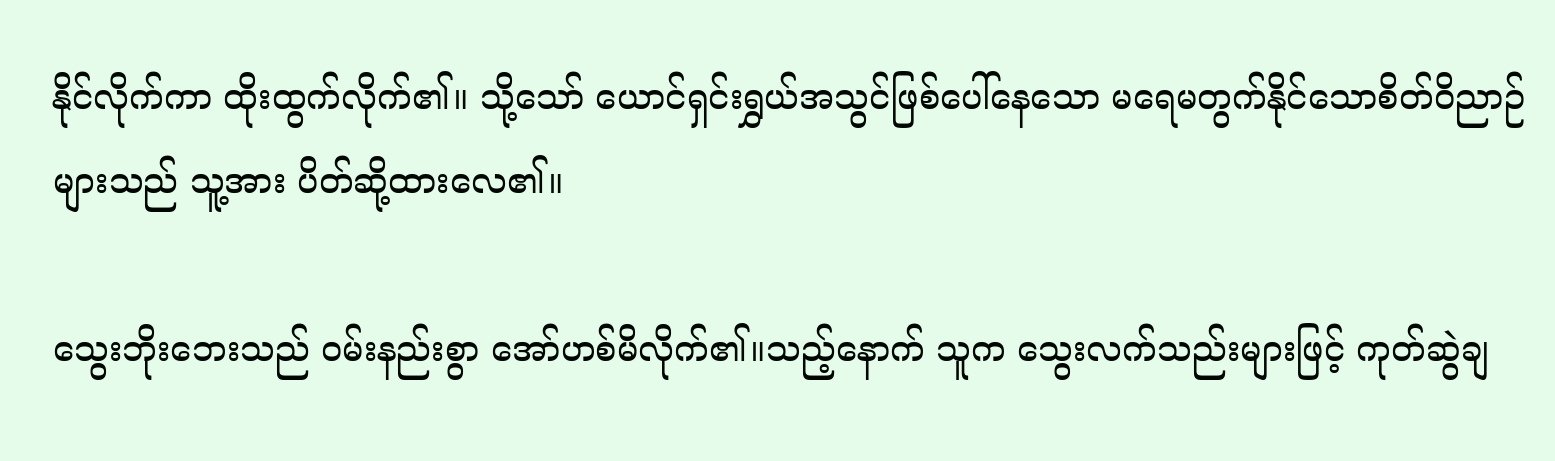နိုင်လိုက်ကာ ထိုးထွက်လိုက်၏။ သို့သော် ယောင်ရှင်းရွှယ်အသွင်ဖြစ်ပေါ်နေသော မရေမတွက်နိုင်သောစိတ်ဝိညာဉ်များသည် သူ့အား ပိတ်ဆို့ထားလေ၏။

သွေးဘိုးဘေးသည် ဝမ်းနည်းစွာ အော်ဟစ်မိလိုက်၏။သည့်နောက် သူက သွေးလက်သည်းများဖြင့် ကုတ်ဆွဲချ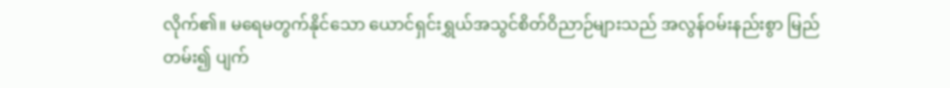လိုက်၏။ မရေမတွက်နိုင်သော ယောင်ရှင်းရွှယ်အသွင်စိတ်ဝိညာဉ်များသည် အလွန်ဝမ်းနည်းစွာ မြည်တမ်း၍ ပျက်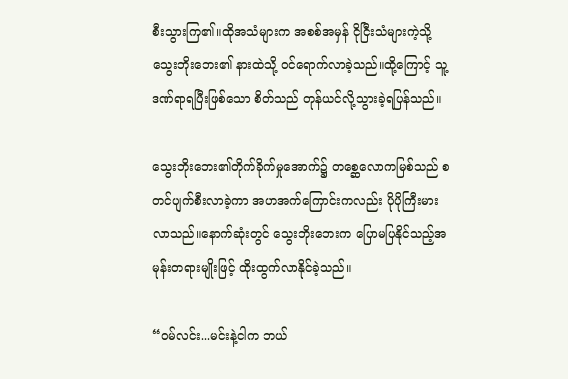စီးသွားကြ၏။ထိုအသံများက အစစ်အမှန် ငိုငြီးသံများကဲ့သို့ သွေးဘိုးဘေး၏ နားထဲသို့ ဝင်ရောက်လာခဲ့သည်။ထို့ကြောင့် သူ့ဒဏ်ရာရပြီးဖြစ်သော စိတ်သည် တုန်ယင်လို့သွားခဲ့ရပြန်သည်။

သွေးဘိုးဘေး၏တိုက်ခိုက်မှုအောက်၌ တစ္ဆေလောကမြစ်သည် စတင်ပျက်စီးလာခဲ့ကာ အဟအက်ကြောင်းကလည်း ပိုပိုကြီးမားလာသည်။နောက်ဆုံးတွင် သွေးဘိုးဘေးက ပြောမပြနိုင်သည့်အမုန်းတရားမျိုးဖြင့် ထိုးထွက်လာနိုင်ခဲ့သည်။

“ဝမ်လင်း...မင်းနဲ့ငါက ဘယ်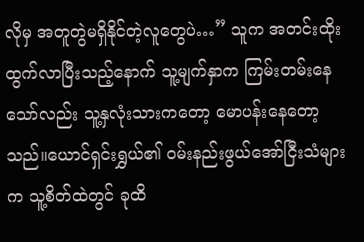လိုမှ အတူတွဲမရှိနိုင်တဲ့လူတွေပဲ…” သူက အတင်းထိုးထွက်လာပြီးသည့်နောက် သူ့မျက်နှာက ကြမ်းတမ်းနေသော်လည်း သူ့နှလုံးသားကတော့ မောပန်းနေတော့သည်။ယောင်ရှင်းရွှယ်၏ ဝမ်းနည်းဖွယ်အော်ငြီးသံများက သူ့စိတ်ထဲတွင် ခုထိ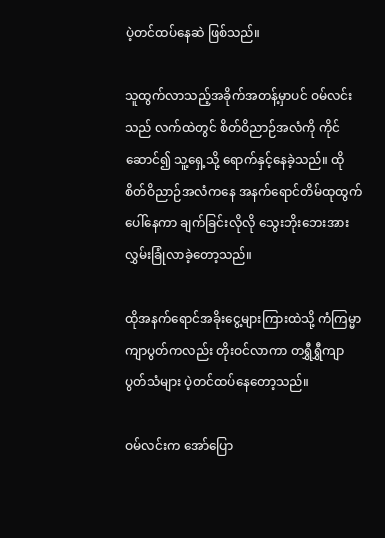ပဲ့တင်ထပ်နေဆဲ ဖြစ်သည်။

သူထွက်လာသည့်အခိုက်အတန့်မှာပင် ဝမ်လင်းသည် လက်ထဲတွင် စိတ်ဝိညာဉ်အလံကို ကိုင်ဆောင်၍ သူ့ရှေ့သို့ ရောက်နှင့်နေခဲ့သည်။ ထိုစိတ်ဝိညာဉ်အလံကနေ အနက်ရောင်တိမ်ထုထွက်ပေါ်နေကာ ချက်ခြင်းလိုလို သွေးဘိုးဘေးအား လွှမ်းခြုံလာခဲ့တော့သည်။

ထိုအနက်ရောင်အခိုးငွေ့များကြားထဲသို့ ကံကြမ္မာကျာပွတ်ကလည်း တိုးဝင်လာကာ တရွှီရွှီကျာပွတ်သံများ ပဲ့တင်ထပ်နေတော့သည်။

ဝမ်လင်းက အော်ပြော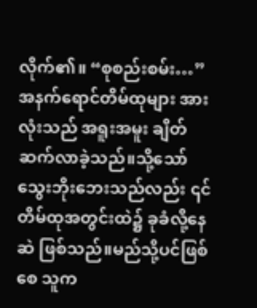လိုက်၏။ “စုစည်းစမ်း…” အနက်ရောင်တိမ်ထုများ အားလုံးသည် အရူးအမူး ချိတ်ဆက်လာခဲ့သည်။သို့သော် သွေးဘိုးဘေးသည်လည်း ၎င်တိမ်ထုအတွင်းထဲ၌ ခုခံလို့နေဆဲ ဖြစ်သည်။မည်သို့ပင်ဖြစ်စေ သူက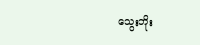သွေးဘိုး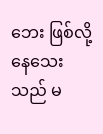ဘေး ဖြစ်လို့နေသေးသည် မ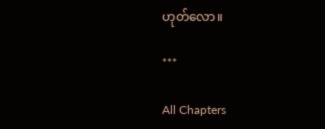ဟုတ်လော။

***

All Chapters